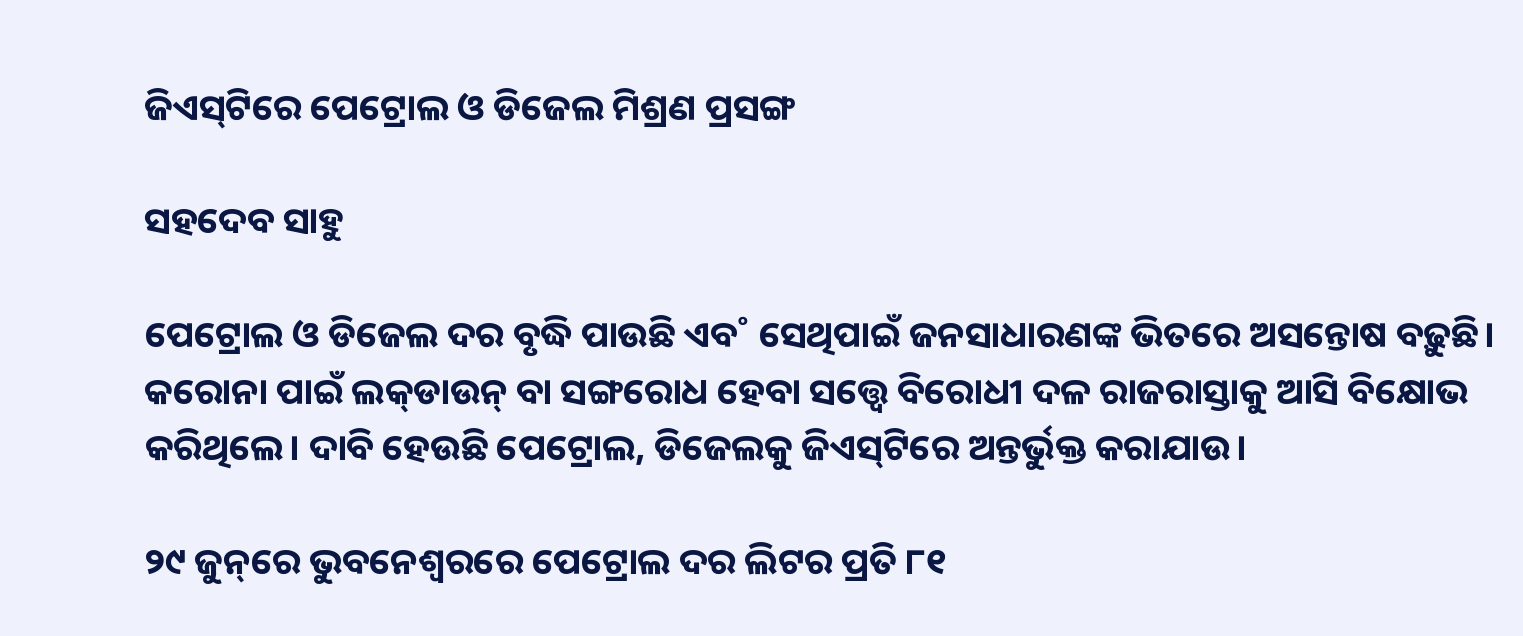ଜିଏସ୍‌ଟିରେ ପେଟ୍ରୋଲ ଓ ଡିଜେଲ ମିଶ୍ରଣ ପ୍ରସଙ୍ଗ

ସହଦେବ ସାହୁ

ପେଟ୍ରୋଲ ଓ ଡିଜେଲ ଦର ବୃଦ୍ଧି ପାଉଛି ଏବ˚ ସେଥିପାଇଁ ଜନସାଧାରଣଙ୍କ ଭିତରେ ଅସନ୍ତୋଷ ବଢ଼ୁଛି। କରୋନା ପାଇଁ ଲକ୍‌ଡାଉନ୍‌ ବା ସଙ୍ଗରୋଧ ହେବା ସତ୍ତ୍ବେ ବିରୋଧୀ ଦଳ ରାଜରାସ୍ତାକୁ ଆସି ବିକ୍ଷୋଭ କରିଥିଲେ। ଦାବି ହେଉଛି ପେଟ୍ରୋଲ, ଡିଜେଲକୁ ଜିଏସ୍‌ଟିରେ ଅନ୍ତର୍ଭୁକ୍ତ କରାଯାଉ।

୨୯ ଜୁନ୍‌ରେ ଭୁବନେଶ୍ବରରେ ପେଟ୍ରୋଲ ଦର ଲିଟର ପ୍ରତି ୮୧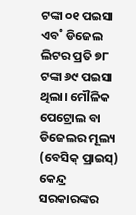ଟଙ୍କା ୦୧ ପଇସା ଏବ˚ ଡିଜେଲ ଲିଟର ପ୍ରତି ୭୮ ଟଙ୍କା ୬୯ ପଇସା ଥିଲା। ମୌଳିକ ପେଟ୍ରୋଲ ବା ଡିଜେଲର ମୂଲ୍ୟ (ବେସିକ୍‌ ପ୍ରାଇସ୍‌) କେନ୍ଦ୍ର ସରକାରଙ୍କର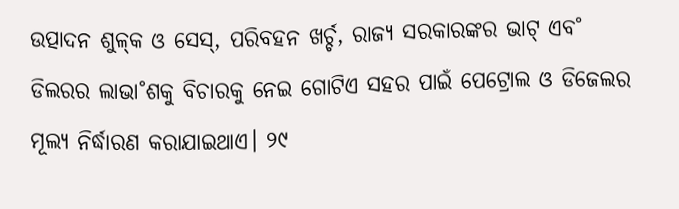ଉତ୍ପାଦନ ଶୁଳ୍‌କ ଓ ସେସ୍‌, ପରିବହନ ଖର୍ଚ୍ଚ, ରାଜ୍ୟ ସରକାରଙ୍କର ଭାଟ୍‌ ଏବ˚ ଡିଲରର ଲାଭା˚ଶକୁ ବିଚାରକୁ ନେଇ ଗୋଟିଏ ସହର ପାଇଁ ପେଟ୍ରୋଲ ଓ ଡିଜେଲର ମୂଲ୍ୟ ନିର୍ଦ୍ଧାରଣ କରାଯାଇଥାଏ। ୨୯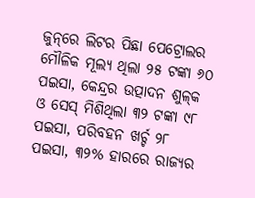ଜୁନ୍‌ରେ ଲିଟର ପିଛା ପେଟ୍ରୋଲର ମୌଳିକ ମୂଲ୍ୟ ଥିଲା ୨୫ ଟଙ୍କା ୬୦ ପଇସା, କେନ୍ଦ୍ରର ଉତ୍ପାଦନ ଶୁଳ୍‌କ ଓ ସେସ୍‌ ମିଶିଥିଲା ୩୨ ଟଙ୍କା ୯୮ ପଇସା, ପରିବହନ ଖର୍ଚ୍ଚ ୨୮ ପଇସା, ୩୨% ହାରରେ ରାଜ୍ୟର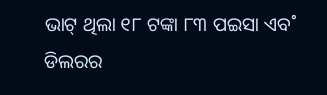ଭାଟ୍‌ ଥିଲା ୧୮ ଟଙ୍କା ୮୩ ପଇସା ଏବ˚ ଡିଲରର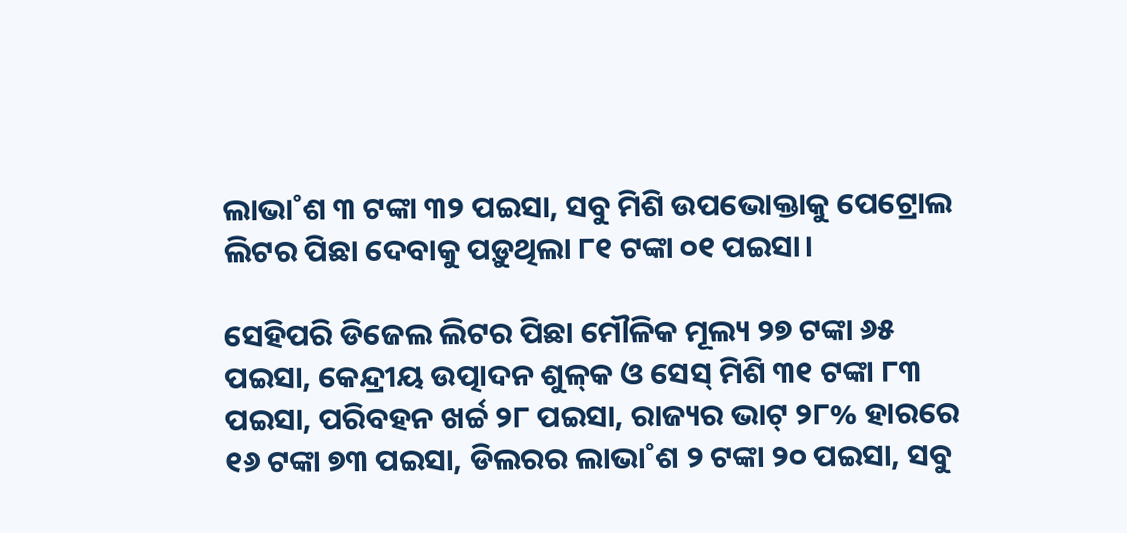ଲାଭା˚ଶ ୩ ଟଙ୍କା ୩୨ ପଇସା, ସବୁ ମିଶି ଉପଭୋକ୍ତାକୁ ପେଟ୍ରୋଲ ଲିଟର ପିଛା ଦେବାକୁ ପଡ଼ୁଥିଲା ୮୧ ଟଙ୍କା ୦୧ ପଇସା।

ସେହିପରି ଡିଜେଲ ଲିଟର ପିଛା ମୌଳିକ ମୂଲ୍ୟ ୨୭ ଟଙ୍କା ୬୫ ପଇସା, କେନ୍ଦ୍ରୀୟ ଉତ୍ପାଦନ ଶୁଳ୍‌କ ଓ ସେସ୍‌ ମିଶି ୩୧ ଟଙ୍କା ୮୩ ପଇସା, ପରିବହନ ଖର୍ଚ୍ଚ ୨୮ ପଇସା, ରାଜ୍ୟର ଭାଟ୍‌ ୨୮% ହାରରେ ୧୬ ଟଙ୍କା ୭୩ ପଇସା, ଡିଲରର ଲାଭା˚ଶ ୨ ଟଙ୍କା ୨୦ ପଇସା, ସବୁ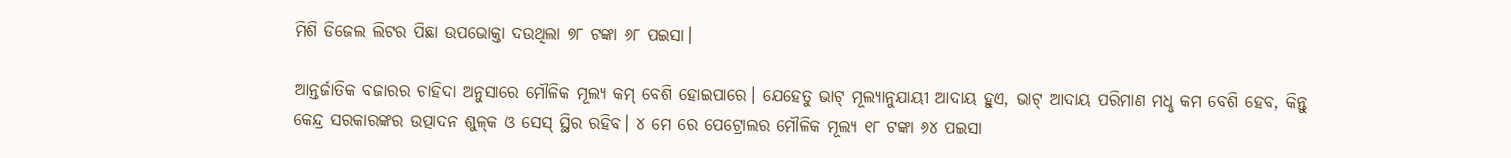ମିଶି ଡିଜେଲ ଲିଟର ପିଛା ଉପଭୋକ୍ତା ଦଉଥିଲା ୭୮ ଟଙ୍କା ୬୮ ପଇସା।

ଆନ୍ତର୍ଜାତିକ ବଜାରର ଚାହିଦା ଅନୁସାରେ ମୌଳିକ ମୂଲ୍ୟ କମ୍‌ ବେଶି ହୋଇପାରେ। ଯେହେତୁ ଭାଟ୍‌ ମୂଲ୍ୟାନୁଯାୟୀ ଆଦାୟ ହୁଏ, ଭାଟ୍‌ ଆଦାୟ ପରିମାଣ ମଧୢ କମ ବେଶି ହେବ, କିନ୍ତୁ କେନ୍ଦ୍ର ସରକାରଙ୍କର ଉତ୍ପାଦନ ଶୁଳ୍‌କ ଓ ସେସ୍‌ ସ୍ଥିର ରହିବ। ୪ ମେ ରେ ପେଟ୍ରୋଲର ମୌଳିକ ମୂଲ୍ୟ ୧୮ ଟଙ୍କା ୬୪ ପଇସା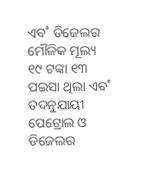ଏବ˚ ଡିଜେଲର ମୌଳିକ ମୂଲ୍ୟ ୧୯ ଟଙ୍କା ୧୩ ପଇସା ଥିଲା ଏବ˚ ତଦନୁଯାୟୀ ପେଟ୍ରୋଲ ଓ ଡିଜେଲର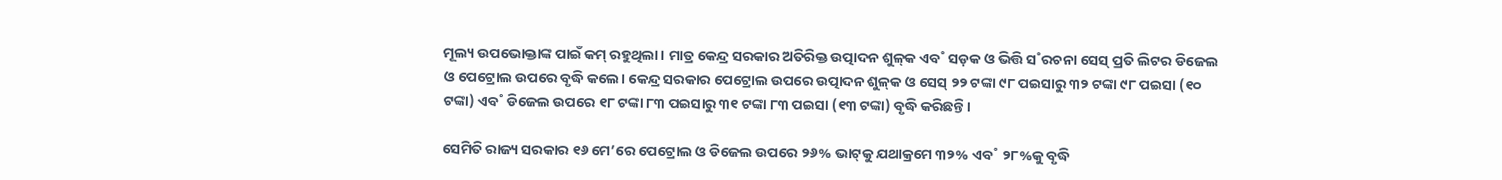ମୂଲ୍ୟ ଉପଭୋକ୍ତାଙ୍କ ପାଇଁ କମ୍‌ ରହୁଥିଲା। ମାତ୍ର କେନ୍ଦ୍ର ସରକାର ଅତିରିକ୍ତ ଉତ୍ପାଦନ ଶୁଳ୍‌କ ଏବ˚ ସଡ଼କ ଓ ଭିତ୍ତି ସ˚ରଚନା ସେସ୍‌ ପ୍ରତି ଲିଟର ଡିଜେଲ ଓ ପେଟ୍ରୋଲ ଉପରେ ବୃଦ୍ଧି କଲେ। କେନ୍ଦ୍ର ସରକାର ପେଟ୍ରୋଲ ଉପରେ ଉତ୍ପାଦନ ଶୁଳ୍‌କ ଓ ସେସ୍‌ ୨୨ ଟଙ୍କା ୯୮ ପଇସାରୁ ୩୨ ଟଙ୍କା ୯୮ ପଇସା (୧୦ ଟଙ୍କା) ଏବ˚ ଡିଜେଲ ଉପରେ ୧୮ ଟଙ୍କା ୮୩ ପଇସାରୁ ୩୧ ଟଙ୍କା ୮୩ ପଇସା (୧୩ ଟଙ୍କା) ବୃଦ୍ଧି କରିଛନ୍ତି।

ସେମିତି ରାଜ୍ୟ ସରକାର ୧୬ ମେ’ରେ ପେଟ୍ରୋଲ ଓ ଡିଜେଲ ଉପରେ ୨୬% ଭାଟ୍‌କୁ ଯଥାକ୍ରମେ ୩୨% ଏବ˚ ୨୮%କୁ ବୃଦ୍ଧି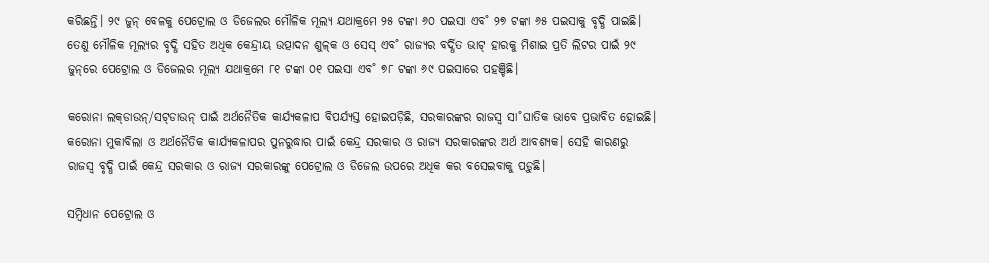କରିଛନ୍ତି। ୨୯ ଜୁନ୍‌ ବେଳକୁ ପେଟ୍ରୋଲ ଓ ଡିଜେଲର ମୌଳିକ ମୂଲ୍ୟ ଯଥାକ୍ରମେ ୨୫ ଟଙ୍କା ୬୦ ପଇସା ଏବ˚ ୨୭ ଟଙ୍କା ୬୫ ପଇସାକୁ ବୃଦ୍ଧି ପାଇଛି। ତେଣୁ ମୌଳିକ ମୂଲ୍ୟର ବୃଦ୍ଧି ସହିତ ଅଧିକ କେନ୍ଦ୍ରୀୟ ଉତ୍ପାଦନ ଶୁଳ୍‌କ ଓ ସେସ୍‌ ଏବ˚ ରାଜ୍ୟର ବର୍ଦ୍ଧିତ ଭାଟ୍‌ ହାରକୁ ମିଶାଇ ପ୍ରତି ଲିଟର ପାଇଁ ୨୯ ଜୁନ୍‌ରେ ପେଟ୍ରୋଲ ଓ ଡିଜେଲର ମୂଲ୍ୟ ଯଥାକ୍ରମେ ୮୧ ଟଙ୍କା ୦୧ ପଇସା ଏବ˚ ୭୮ ଟଙ୍କା ୬୯ ପଇସାରେ ପହଞ୍ଚିଛି।

କରୋନା ଲକ୍‌ଡାଉନ୍‌/ସଟ୍‌ଡାଉନ୍‌ ପାଇଁ ଅର୍ଥନୈତିକ କାର୍ଯ୍ୟକଳାପ ବିପର୍ଯ୍ୟସ୍ତ ହୋଇପଡ଼ିଛି, ସରକାରଙ୍କର ରାଜସ୍ବ ସା˚ଘାତିକ ଭାବେ ପ୍ରଭାବିତ ହୋଇଛି। କରୋନା ମୁକାବିଲା ଓ ଅର୍ଥନୈତିକ କାର୍ଯ୍ୟକଳାପର ପୁନରୁଦ୍ଧାର ପାଇଁ କେନ୍ଦ୍ର ସରକାର ଓ ରାଜ୍ୟ ସରକାରଙ୍କର ଅର୍ଥ ଆବଶ୍ୟକ। ସେହି କାରଣରୁ ରାଜସ୍ବ ବୃଦ୍ଧି ପାଇଁ କେନ୍ଦ୍ର ସରକାର ଓ ରାଜ୍ୟ ସରକାରଙ୍କୁ ପେଟ୍ରୋଲ ଓ ଡିଜେଲ ଉପରେ ଅଧିକ କର ବସେଇବାକୁ ପଡ଼ୁଛି।

ସମ୍ବିଧାନ ପେଟ୍ରୋଲ ଓ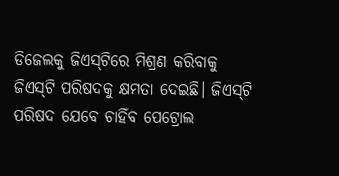ଡିଜେଲକୁ ଜିଏସ୍‌ଟିରେ ମିଶ୍ରଣ କରିବାକୁ ଜିଏସ୍‌ଟି ପରିଷଦକୁ କ୍ଷମତା ଦେଇଛି। ଜିଏସ୍‌ଟି ପରିଷଦ ଯେବେ ଚାହିଁବ ପେଟ୍ରୋଲ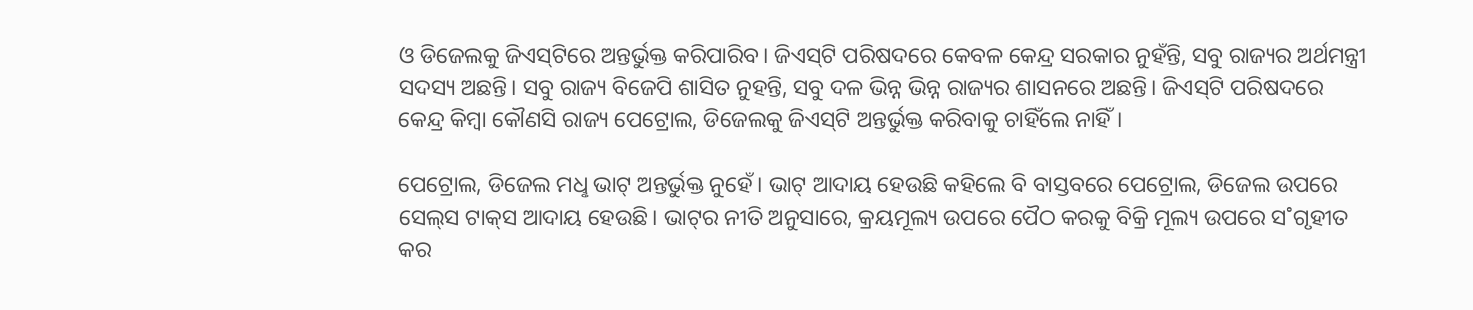ଓ ଡିଜେଲକୁ ଜିଏସ୍‌ଟିରେ ଅନ୍ତର୍ଭୁକ୍ତ କରିପାରିବ। ଜିଏସ୍‌ଟି ପରିଷଦରେ କେବଳ କେନ୍ଦ୍ର ସରକାର ନୁହଁନ୍ତି, ସବୁ ରାଜ୍ୟର ଅର୍ଥମନ୍ତ୍ରୀ ସଦସ୍ୟ ଅଛନ୍ତି। ସବୁ ରାଜ୍ୟ ବିଜେପି ଶାସିତ ନୁହନ୍ତି, ସବୁ ଦଳ ଭିନ୍ନ ଭିନ୍ନ ରାଜ୍ୟର ଶାସନରେ ଅଛନ୍ତି। ଜିଏସ୍‌ଟି ପରିଷଦରେ କେନ୍ଦ୍ର କିମ୍ବା କୌଣସି ରାଜ୍ୟ ପେଟ୍ରୋଲ, ଡିଜେଲକୁ ଜିଏସ୍‌ଟି ଅନ୍ତର୍ଭୁକ୍ତ କରିବାକୁ ଚାହିଁଲେ ନାହିଁ।

ପେଟ୍ରୋଲ, ଡିଜେଲ ମଧୢ ଭାଟ୍‌ ଅନ୍ତର୍ଭୁକ୍ତ ନୁହେଁ। ଭାଟ୍‌ ଆଦାୟ ହେଉଛି କହିଲେ ବି ବାସ୍ତବରେ ପେଟ୍ରୋଲ, ଡିଜେଲ ଉପରେ ସେଲ୍‌ସ ଟାକ୍‌ସ ଆଦାୟ ହେଉଛି। ଭାଟ୍‌ର ନୀତି ଅନୁସାରେ, କ୍ରୟମୂଲ୍ୟ ଉପରେ ପୈଠ କରକୁ ବିକ୍ରି ମୂଲ୍ୟ ଉପରେ ସ˚ଗୃହୀତ କର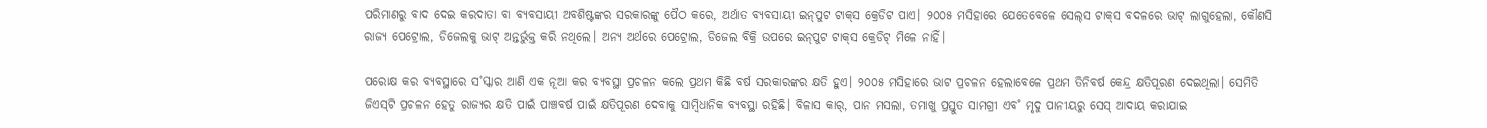ପରିମାଣରୁ ବାଦ ଦେଇ କରଦାତା ବା ବ୍ୟବସାୟୀ ଅବଶିଷ୍ଟଙ୍କର ସରକାରଙ୍କୁ ପୈଠ କରେ, ଅର୍ଥାତ ବ୍ୟବସାୟୀ ଇନ୍‌ପୁଟ ଟାକ୍‌ସ କ୍ରେଡିଟ ପାଏ। ୨୦୦୫ ମସିହାରେ ଯେତେବେଳେ ସେଲ୍‌ସ ଟାକ୍‌ସ ବଦଳରେ ଭାଟ୍‌ ଲାଗୁହେଲା, କୌଣସି ରାଜ୍ୟ ପେଟ୍ରୋଲ, ଡିଜେଲକୁ ଭାଟ୍‌ ଅନ୍ତର୍ଭୁକ୍ତ କରି ନଥିଲେ। ଅନ୍ୟ ଅର୍ଥରେ ପେଟ୍ରୋଲ, ଡିଜେଲ ବିକ୍ରି ଉପରେ ଇନ୍‌ପୁଟ ଟାକ୍‌ସ କ୍ରେଡିଟ୍‌ ମିଳେ ନାହିଁ।

ପରୋକ୍ଷ କର ବ୍ୟବସ୍ଥାରେ ସ˚ସ୍କାର ଆଣି ଏକ ନୂଆ କର ବ୍ୟବସ୍ଥା ପ୍ରଚଳନ କଲେ ପ୍ରଥମ କିଛି ବର୍ଷ ସରକାରଙ୍କର କ୍ଷତି ହୁଏ। ୨୦୦୫ ମସିହାରେ ଭାଟ ପ୍ରଚଳନ ହେଲାବେଳେ ପ୍ରଥମ ତିନିବର୍ଷ କେନ୍ଦ୍ର କ୍ଷତିପୂରଣ ଦେଇଥିଲା। ସେମିତି ଜିଏସ୍‌ଟି ପ୍ରଚଳନ ହେତୁ ରାଜ୍ୟର କ୍ଷତି ପାଇଁ ପାଞ୍ଚବର୍ଷ ପାଇଁ କ୍ଷତିପୂରଣ ଦେବାକୁ ସାମ୍ବିଧାନିକ ବ୍ୟବସ୍ଥା ରହିଛି। ବିଳାସ କାର୍‌, ପାନ ମସଲା, ତମାଖୁ ପ୍ରସ୍ତୁତ ସାମଗ୍ରୀ ଏବ˚ ମୃଦୁ ପାନୀୟରୁ ସେସ୍‌ ଆଦାୟ କରାଯାଇ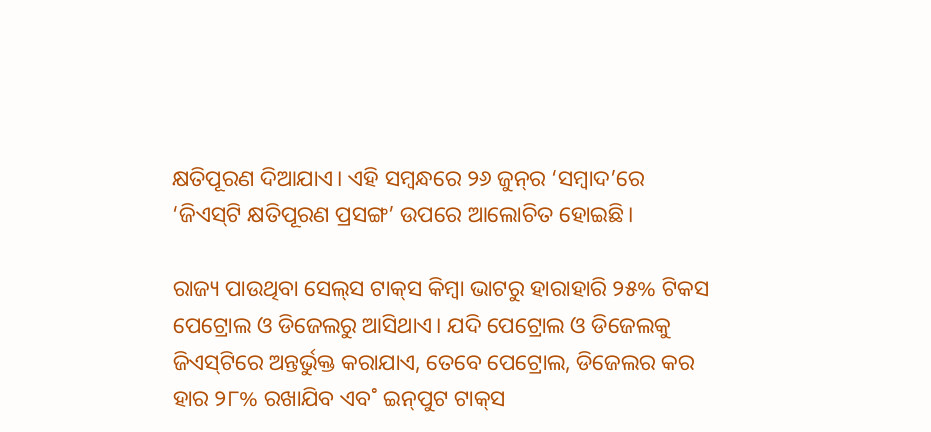କ୍ଷତିପୂରଣ ଦିଆଯାଏ। ଏହି ସମ୍ବନ୍ଧରେ ୨୬ ଜୁନ୍‌ର ‘ସମ୍ବାଦ’ରେ ‘ଜିଏସ୍‌ଟି କ୍ଷତିପୂରଣ ପ୍ରସଙ୍ଗ’ ଉପରେ ଆଲୋଚିତ ହୋଇଛି।

ରାଜ୍ୟ ପାଉଥିବା ସେଲ୍‌ସ ଟାକ୍‌ସ କିମ୍ବା ଭାଟରୁ ହାରାହାରି ୨୫% ଟିକସ ପେଟ୍ରୋଲ ଓ ଡିଜେଲରୁ ଆସିଥାଏ। ଯଦି ପେଟ୍ରୋଲ ଓ ଡିଜେଲକୁ ଜିଏସ୍‌ଟିରେ ଅନ୍ତର୍ଭୁକ୍ତ କରାଯାଏ, ତେବେ ପେଟ୍ରୋଲ, ଡିଜେଲର କର ହାର ୨୮% ରଖାଯିବ ଏବ˚ ଇନ୍‌ପୁଟ ଟାକ୍‌ସ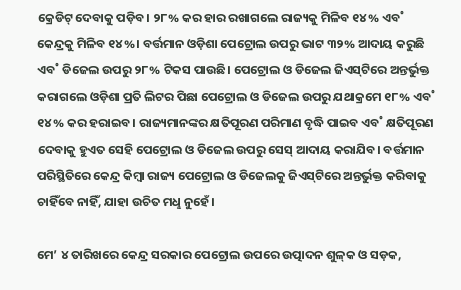କ୍ରେଡିଟ୍‌ ଦେବାକୁ ପଡ଼ିବ। ୨୮% କର ହାର ରଖାଗଲେ ରାଜ୍ୟକୁ ମିଳିବ ୧୪% ଏବ˚ କେନ୍ଦ୍ରକୁ ମିଳିବ ୧୪%। ବର୍ତ୍ତମାନ ଓଡ଼ିଶା ପେଟ୍ରୋଲ ଉପରୁ ଭାଟ ୩୨% ଆଦାୟ କରୁଛି ଏବ˚ ଡିଜେଲ ଉପରୁ ୨୮% ଟିକସ ପାଉଛି। ପେଟ୍ରୋଲ ଓ ଡିଜେଲ ଜିଏସ୍‌ଟିରେ ଅନ୍ତର୍ଭୁକ୍ତ କରାଗଲେ ଓଡ଼ିଶା ପ୍ରତି ଲିଟର ପିଛା ପେଟ୍ରୋଲ ଓ ଡିଜେଲ ଉପରୁ ଯଥାକ୍ରମେ ୧୮% ଏବ˚ ୧୪% କର ହରାଇବ। ରାଜ୍ୟମାନଙ୍କର କ୍ଷତିପୂରଣ ପରିମାଣ ବୃଦ୍ଧି ପାଇବ ଏବ˚ କ୍ଷତିପୂରଣ ଦେବାକୁ ହୁଏତ ସେହି ପେଟ୍ରୋଲ ଓ ଡିଜେଲ ଉପରୁ ସେସ୍‌ ଆଦାୟ କରାଯିବ। ବର୍ତ୍ତମାନ ପରିସ୍ଥିତିରେ କେନ୍ଦ୍ର କିମ୍ବା ରାଜ୍ୟ ପେଟ୍ରୋଲ ଓ ଡିଜେଲକୁ ଜିଏସ୍‌ଟିରେ ଅନ୍ତର୍ଭୁକ୍ତ କରିବାକୁ ଚାହିଁବେ ନାହିଁ, ଯାହା ଉଚିତ ମଧୢ ନୁହେଁ।

ମେ’ ୪ ତାରିଖରେ କେନ୍ଦ୍ର ସରକାର ପେଟ୍ରୋଲ ଉପରେ ଉତ୍ପାଦନ ଶୁଳ୍‌କ ଓ ସଡ଼କ,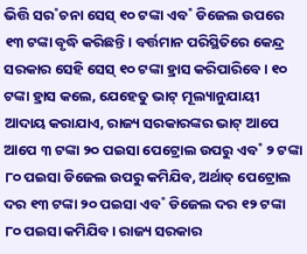ଭିତ୍ତି ସର˚ଚନା ସେସ୍‌ ୧୦ ଟଙ୍କା ଏବ˚ ଡିଜେଲ ଉପରେ ୧୩ ଟଙ୍କା ବୃଦ୍ଧି କରିଛନ୍ତି। ବର୍ତ୍ତମାନ ପରିସ୍ଥିତିରେ କେନ୍ଦ୍ର ସରକାର ସେହି ସେସ୍‌ ୧୦ ଟଙ୍କା ହ୍ରାସ କରିପାରିବେ। ୧୦ ଟଙ୍କା ହ୍ରାସ କଲେ, ଯେହେତୁ ଭାଟ୍‌ ମୂଲ୍ୟାନୁଯାୟୀ ଆଦାୟ କରାଯାଏ, ରାଜ୍ୟ ସରକାରଙ୍କର ଭାଟ୍‌ ଆପେ ଆପେ ୩ ଟଙ୍କା ୨୦ ପଇସା ପେଟ୍ରୋଲ ଉପରୁ ଏବ˚ ୨ ଟଙ୍କା ୮୦ ପଇସା ଡିଜେଲ ଉପରୁ କମିଯିବ, ଅର୍ଥାତ୍‌ ପେଟ୍ରୋଲ ଦର ୧୩ ଟଙ୍କା ୨୦ ପଇସା ଏବ˚ ଡିଜେଲ ଦର ୧୨ ଟଙ୍କା ୮୦ ପଇସା କମିଯିବ। ରାଜ୍ୟ ସରକାର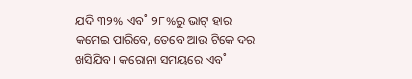ଯଦି ୩୨% ଏବ˚ ୨୮%ରୁ ଭାଟ୍‌ ହାର କମେଇ ପାରିବେ, ତେବେ ଆଉ ଟିକେ ଦର ଖସିଯିବ। କରୋନା ସମୟରେ ଏବ˚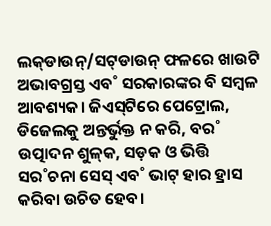ଲକ୍‌ଡାଉନ୍‌/ସଟ୍‌ଡାଉନ୍‌ ଫଳରେ ଖାଉଟି ଅଭାବଗ୍ରସ୍ତ ଏବ˚ ସରକାରଙ୍କର ବି ସମ୍ବଳ ଆବଶ୍ୟକ। ଜିଏସ୍‌ଟିରେ ପେଟ୍ରୋଲ, ଡିଜେଲକୁ ଅନ୍ତର୍ଭୁକ୍ତ ନ କରି, ବର˚ ଉତ୍ପାଦନ ଶୁଳ୍‌କ, ସଡ଼କ ଓ ଭିତ୍ତି ସର˚ଚନା ସେସ୍‌ ଏବ˚ ଭାଟ୍‌ ହାର ହ୍ରାସ କରିବା ଉଚିତ ହେବ।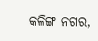କଳିଙ୍ଗ ନଗର,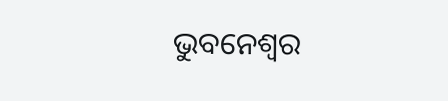ଭୁବନେଶ୍ବର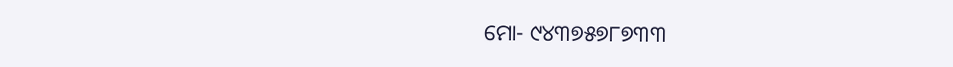ମୋ- ୯୪୩୭୫୭୮୭୩୩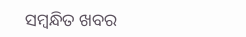ସମ୍ବନ୍ଧିତ ଖବର